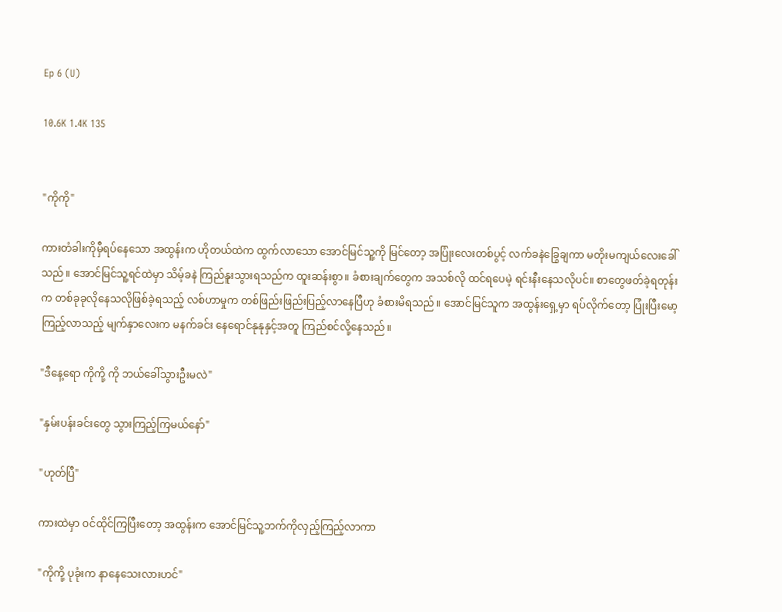Ep 6 (U)

10.6K 1.4K 135


"ကိုကို"

ကားတံခါးကိုမှီရပ်နေသော အထွန်းက ဟိုတယ်ထဲက ထွက်လာသော အောင်မြင်သူ့ကို မြင်တော့ အပြုံးလေးတစ်ပွင့် လက်ခနဲခြွေချကာ မတိုးမကျယ်လေးခေါ်သည်။ အောင်မြင်သူ့ရင်ထဲမှာ သိမ့်ခနဲ ကြည်နူးသွားရသည်က ထူးဆန်းစွာ။ ခံစားချက်တွေက အသစ်လို ထင်ရပေမဲ့ ရင်းနီးနေသလိုပင်။ စာတွေဖတ်ခဲ့ရတုန်းက တစ်ခုခုလိုနေသလိုဖြစ်ခဲ့ရသည့် လစ်ဟာမှုက တစ်ဖြည်းဖြည်းပြည့်လာနေပြီဟု ခံစားမိရသည်။ အောင်မြင်သူက အထွန်းရှေ့မှာ ရပ်လိုက်တော့ ပြုံးပြီးမော့ကြည့်လာသည့် မျက်နှာလေးက မနက်ခင်း နေရောင်နုနုနှင့်အတူ ကြည်စင်လို့နေသည်။

"ဒီနေ့ရော ကိုကို့ ကို ဘယ်ခေါ်သွားဦးမလဲ"

"နှမ်းပန်းခင်းတွေ သွားကြည့်ကြမယ်နော်"

"ဟုတ်ပြီ"

ကားထဲမှာ ဝင်ထိုင်ကြပြီးတော့ အထွန်းက အောင်မြင်သူ့ဘက်ကိုလှည့်ကြည့်လာကာ

"ကိုကို့ ပုခုံးက နာနေသေးလားဟင်"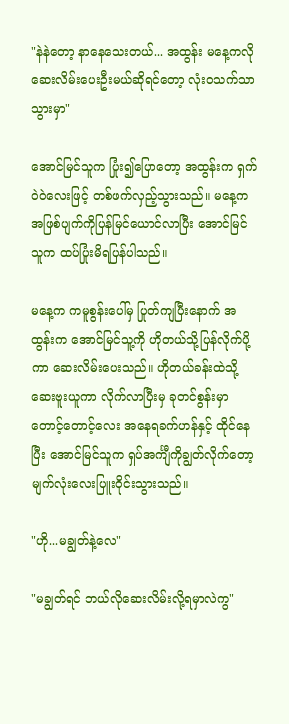"နဲနဲတော့ နာနေသေးတယ်... အထွန်း မနေ့ကလို ဆေးလိမ်းပေးဦးမယ်ဆိုရင်တော့ လုံးဝသက်သာသွားမှာ"

အောင်မြင်သူက ပြုံး၍ပြောတော့ အထွန်းက ရှက်ဝဲဝဲလေးဖြင့် တစ်ဖက်လှည့်သွားသည်။ မနေ့က အဖြစ်ပျက်ကိုပြန်မြင်ယောင်လာပြီး အောင်မြင်သူက ထပ်ပြုံးမိရပြန်ပါသည်။

မနေ့က ကမူစွန်းပေါ်မှ ပြုတ်ကျပြီးနောက် အထွန်းက အောင်မြင်သူ့ကို ဟိုတယ်သို့ပြန်လိုက်ပို့ကာ ဆေးလိမ်းပေးသည်။ ဟိုတယ်ခန်းထဲသို့ ဆေးဗူးယူကာ လိုက်လာပြီးမှ ခုတင်စွန်းမှာ တောင့်တောင့်လေး အနေရခက်ဟန်နှင့် ထိုင်နေပြီး အောင်မြင်သူက ရှပ်အင်္ကျီကိုချွတ်လိုက်တော့ မျက်လုံးလေးပြူးဝိုင်းသွားသည်။

"ဟို...မချွတ်နဲ့လေ"

"မချွတ်ရင် ဘယ်လိုဆေးလိမ်းလို့ရမှာလဲကွ"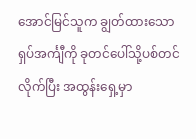အောင်မြင်သူက ချွတ်ထားသော ရှပ်အင်္ကျီကို ခုတင်ပေါ်သို့ပစ်တင်လိုက်ပြီး အထွန်းရှေ့မှာ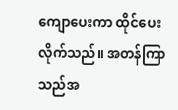ကျောပေးကာ ထိုင်ပေးလိုက်သည်။ အတန်ကြာသည်အ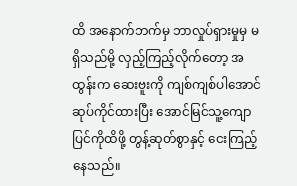ထိ အနောက်ဘက်မှ ဘာလှုပ်ရှားမှုမှ မရှိသည်မို့ လှည့်ကြည့်လိုက်တော့ အထွန်းက ဆေးဗူးကို ကျစ်ကျစ်ပါအောင်ဆုပ်ကိုင်ထားပြီး အောင်မြင်သူ့ကျောပြင်ကိုထိဖို့ တွန့်ဆုတ်စွာနှင့် ငေးကြည့်နေသည်။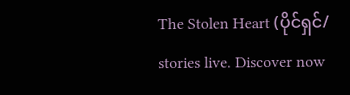The Stolen Heart (ပိုင်ရှင်/ stories live. Discover now